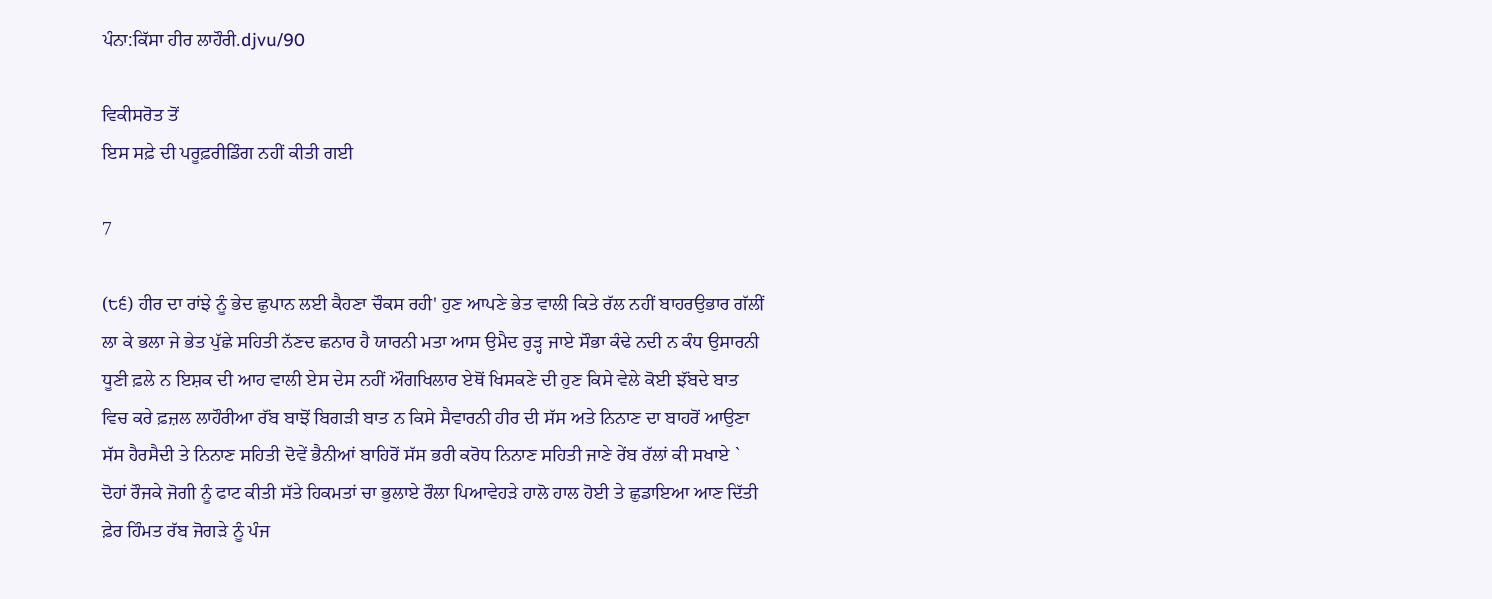ਪੰਨਾ:ਕਿੱਸਾ ਹੀਰ ਲਾਹੌਰੀ.djvu/90

ਵਿਕੀਸਰੋਤ ਤੋਂ
ਇਸ ਸਫ਼ੇ ਦੀ ਪਰੂਫ਼ਰੀਡਿੰਗ ਨਹੀਂ ਕੀਤੀ ਗਈ

7

(੮੬) ਹੀਰ ਦਾ ਰਾਂਝੇ ਨੂੰ ਭੇਦ ਛੁਪਾਨ ਲਈ ਕੈਹਣਾ ਚੌਕਸ ਰਹੀ' ਹੁਣ ਆਪਣੇ ਭੇਤ ਵਾਲੀ ਕਿਤੇ ਰੱਲ ਨਹੀਂ ਬਾਹਰਉਭਾਰ ਗੱਲੀਂ ਲਾ ਕੇ ਭਲਾ ਜੇ ਭੇਤ ਪੁੱਛੇ ਸਹਿਤੀ ਨੱਣਦ ਛਨਾਰ ਹੈ ਯਾਰਨੀ ਮਤਾ ਆਸ ਉਮੈਦ ਰੁੜ੍ਹ ਜਾਏ ਸੌਭਾ ਕੰਢੇ ਨਦੀ ਨ ਕੰਧ ਉਸਾਰਨੀ ਧੂਣੀ ਫ਼ਲੇ ਨ ਇਸ਼ਕ ਦੀ ਆਹ ਵਾਲੀ ਏਸ ਦੇਸ ਨਹੀਂ ਔਗਖਿਲਾਰ ਏਥੋਂ ਖਿਸਕਣੇ ਦੀ ਹੁਣ ਕਿਸੇ ਵੇਲੇ ਕੋਈ ਝੱਂਬਦੇ ਬਾਤ ਵਿਚ ਕਰੇ ਫ਼ਜ਼ਲ ਲਾਹੌਰੀਆ ਰੱਂਬ ਬਾਝੋਂ ਬਿਗੜੀ ਬਾਤ ਨ ਕਿਸੇ ਸੈਵਾਰਨੀ ਹੀਰ ਦੀ ਸੱਸ ਅਤੇ ਨਿਨਾਣ ਦਾ ਬਾਹਰੋਂ ਆਉਣਾ ਸੱਸ ਹੈਰਸੈਦੀ ਤੇ ਨਿਨਾਣ ਸਹਿਤੀ ਦੋਵੇਂ ਭੈਨੀਆਂ ਬਾਹਿਰੋਂ ਸੱਸ ਭਰੀ ਕਰੋਧ ਨਿਨਾਣ ਸਹਿਤੀ ਜਾਣੇ ਰੇਂਬ ਰੱਲਾਂ ਕੀ ਸਖਾਏ ` ਦੋਹਾਂ ਰੌਜਕੇ ਜੋਗੀ ਨੂੰ ਫਾਟ ਕੀਤੀ ਸੱਤੇ ਹਿਕਮਤਾਂ ਚਾ ਭੁਲਾਏ ਰੌਲਾ ਪਿਆਵੇਹੜੇ ਹਾਲੋ ਹਾਲ ਹੋਈ ਤੇ ਛੁਡਾਇਆ ਆਣ ਦਿੱਤੀ ਫ਼ੇਰ ਹਿੰਮਤ ਰੱਬ ਜੋਗੜੇ ਨੂੰ ਪੰਜ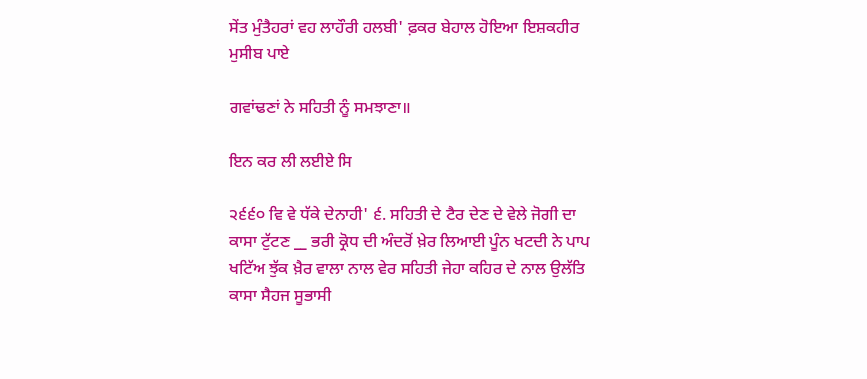ਸੇਂਤ ਮੁੰਤੈਹਰਾਂ ਵਹ ਲਾਹੌਰੀ ਹਲਬੀ' ਫ਼ਕਰ ਬੇਹਾਲ ਹੋਇਆ ਇਸ਼ਕਹੀਰ ਮੁਸੀਬ ਪਾਏ

ਗਵਾਂਢਣਾਂ ਨੇ ਸਹਿਤੀ ਨੂੰ ਸਮਝਾਣਾ॥

ਇਨ ਕਰ ਲੀ ਲਈਏ ਸਿ

੨੬੬੦ ਵਿ ਵੇ ਧੱਕੇ ਦੇਨਾਹੀ' ੬. ਸਹਿਤੀ ਦੇ ਟੈਰ ਦੇਣ ਦੇ ਵੇਲੇ ਜੋਗੀ ਦਾ ਕਾਸਾ ਟੁੱਟਣ __ ਭਰੀ ਕ੍ਰੋਧ ਦੀ ਅੰਦਰੋਂ ਖ਼ੇਰ ਲਿਆਈ ਪੂੰਨ ਖਟਦੀ ਨੇ ਪਾਪ ਖਟਿੱਅ ਝੁੱਕ ਖ਼ੈਰ ਵਾਲਾ ਨਾਲ ਵੇਰ ਸਹਿਤੀ ਜੇਹਾ ਕਹਿਰ ਦੇ ਨਾਲ ਉਲੱਤਿ ਕਾਸਾ ਸੈਹਜ ਸੂਭਾਸੀ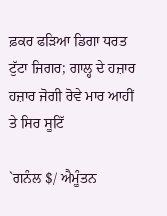ਫ਼ਕਰ ਫੜਿਆ ਡਿਗਾ ਧਰਤ ਟੁੱਟਾ ਜਿਗਰ; ਗਾਲ੍ਹ ਦੇ ਹਜ਼ਾਰ ਹਜ਼ਾਰ ਜੋਗੀ ਰੋਵੇ ਮਾਰ ਆਹੀਂ ਤੇ ਸਿਰ ਸੂਟਿੱ

`ਗਨੰਲ $/ ਐਮੂੰਤਨ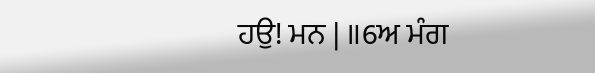ਹਉ! ਮਨ | ॥6ਅ ਮੰਗ